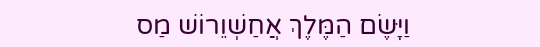וַיָּשֶׂם הַמֶּלֶךְ אֲחַשְׁוֵרוֹשׁ מַס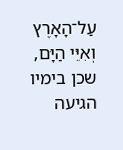עַל־הָאָרֶץ וְאִיֵּי הַיָּם, שכן בימיו הגיעה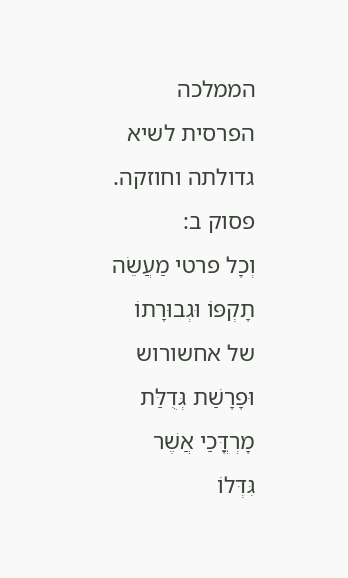הממלכה הפרסית לשיא גדולתה וחוזקה.
פסוק ב:
וְכָל פרטי מַעֲשֵׂה תָקְפּוֹ וּגְבוּרָתוֹ של אחשורוש וּפָרָשַׁת גְּדֻלַּת מָרְדֳּכַי אֲשֶׁר גִּדְּלוֹ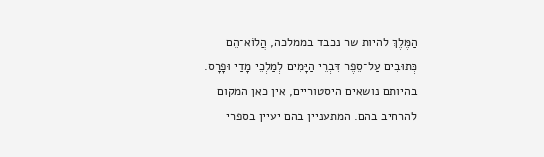הַמֶּלֶךְ להיות שר נכבד בממלכה, הֲלוֹא־הֵם כְּתוּבִים עַל־סֵפֶר דִּבְרֵי הַיָּמִים לְמַלְכֵי מָדַי וּפָרָס. בהיותם נושאים היסטוריים, אין כאן המקום להרחיב בהם. המתעניין בהם יעיין בספרי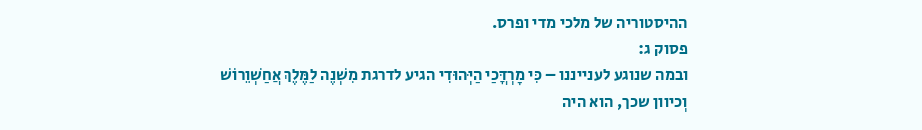ההיסטוריה של מלכי מדי ופרס.
פסוק ג:
ובמה שנוגע לענייננו – כִּי מָרְדֳּכַי הַיְּהוּדִי הגיע לדרגת מִשְׁנֶה לַמֶּלֶךְ אֲחַשְׁוֵרוֹשׁ וְכיוון שכך, הוא היה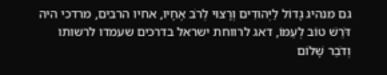גם מנהיג גָדוֹל לַיְּהוּדִים וְרָצוּי לְרֹב אֶחָיו, אחיו הרבים, מרדכי היה דֹּרֵשׁ טוֹב לְעַמּוֹ, דאג לרווחת ישראל בדרכים שעמדו לרשותו וְדֹבֵר שָׁלוֹם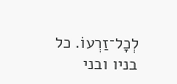לְכָל־זַרְעוֹ. כל בניו ובני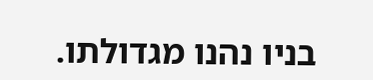בניו נהנו מגדולתו.